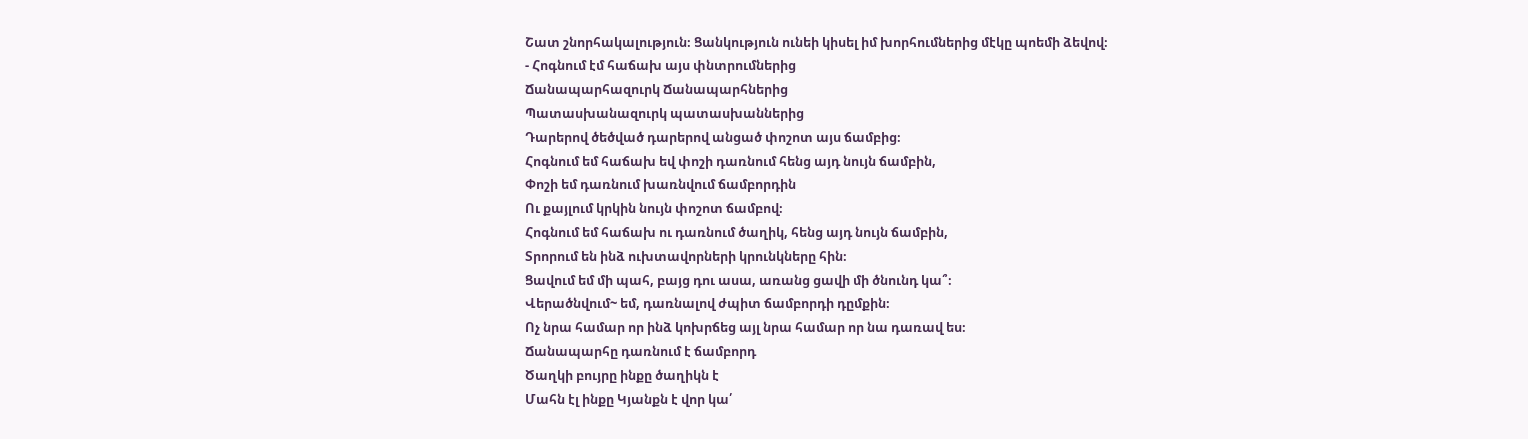Շատ շնորհակալություն։ Ցանկություն ունեի կիսել իմ խորհումներից մէկը պոեմի ձեվով։
- Հոգնում էմ հաճախ այս փնտրումներից
Ճանապարհազուրկ Ճանապարհներից
Պատասխանազուրկ պատասխաններից
Դարերով ծեծված դարերով անցած փոշոտ այս ճամբից։
Հոգնում եմ հաճախ եվ փոշի դառնում հենց այդ նույն ճամբին,
Փոշի եմ դառնում խառնվում ճամբորդին
Ու քայլում կրկին նույն փոշոտ ճամբով։
Հոգնում եմ հաճախ ու դառնում ծաղիկ, հենց այդ նույն ճամբին,
Տրորում են ինձ ուխտավորների կրունկները հին։
Ցավում եմ մի պահ, բայց դու ասա, առանց ցավի մի ծնունդ կա՞։
Վերածնվում~ եմ, դառնալով ժպիտ ճամբորդի դըմքին։
Ոչ նրա համար որ ինձ կոխրճեց այլ նրա համար որ նա դառավ ես։
Ճանապարհը դառնում է ճամբորդ
Ծաղկի բույրը ինքը ծաղիկն է
Մահն էլ ինքը Կյանքն է վոր կա՛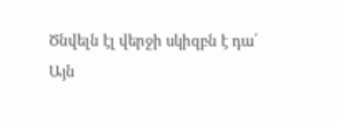Ծնվելն էլ վերջի սկիզբն է դա՛
Այն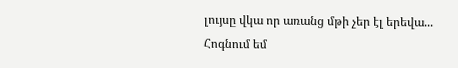լույսը վկա որ առանց մթի չեր էլ երեվա...
Հոգնում եմ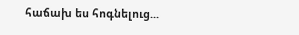հաճախ ես հոգնելուց...